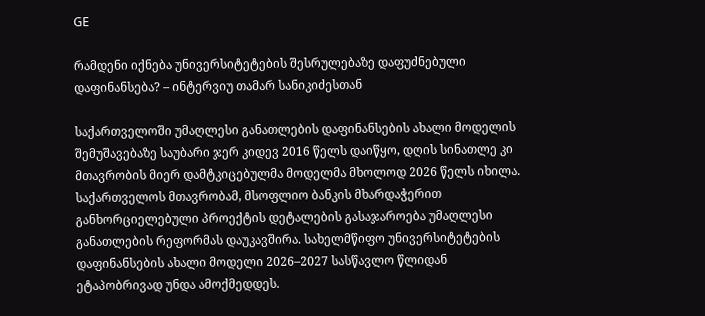GE

რამდენი იქნება უნივერსიტეტების შესრულებაზე დაფუძნებული დაფინანსება? – ინტერვიუ თამარ სანიკიძესთან

საქართველოში უმაღლესი განათლების დაფინანსების ახალი მოდელის შემუშავებაზე საუბარი ჯერ კიდევ 2016 წელს დაიწყო, დღის სინათლე კი მთავრობის მიერ დამტკიცებულმა მოდელმა მხოლოდ 2026 წელს იხილა. საქართველოს მთავრობამ, მსოფლიო ბანკის მხარდაჭერით განხორციელებული პროექტის დეტალების გასაჯაროება უმაღლესი განათლების რეფორმას დაუკავშირა. სახელმწიფო უნივერსიტეტების დაფინანსების ახალი მოდელი 2026–2027 სასწავლო წლიდან ეტაპობრივად უნდა ამოქმედდეს.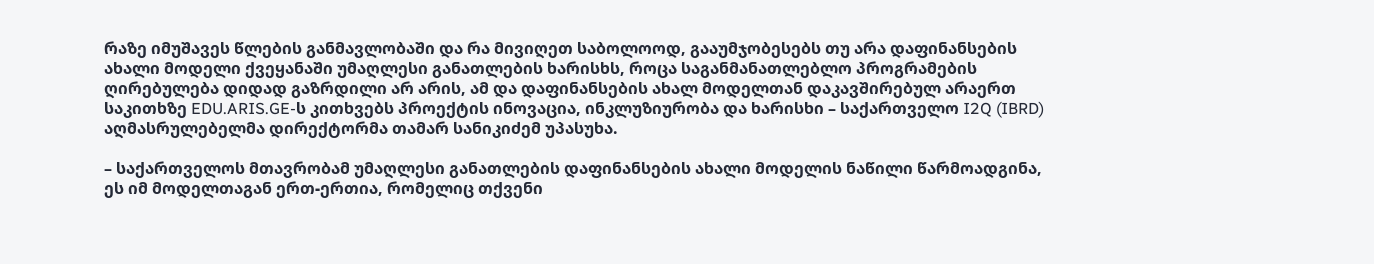რაზე იმუშავეს წლების განმავლობაში და რა მივიღეთ საბოლოოდ, გააუმჯობესებს თუ არა დაფინანსების ახალი მოდელი ქვეყანაში უმაღლესი განათლების ხარისხს, როცა საგანმანათლებლო პროგრამების ღირებულება დიდად გაზრდილი არ არის, ამ და დაფინანსების ახალ მოდელთან დაკავშირებულ არაერთ საკითხზე EDU.ARIS.GE-ს კითხვებს პროექტის ინოვაცია, ინკლუზიურობა და ხარისხი – საქართველო I2Q (IBRD) აღმასრულებელმა დირექტორმა თამარ სანიკიძემ უპასუხა.

– საქართველოს მთავრობამ უმაღლესი განათლების დაფინანსების ახალი მოდელის ნაწილი წარმოადგინა, ეს იმ მოდელთაგან ერთ-ერთია, რომელიც თქვენი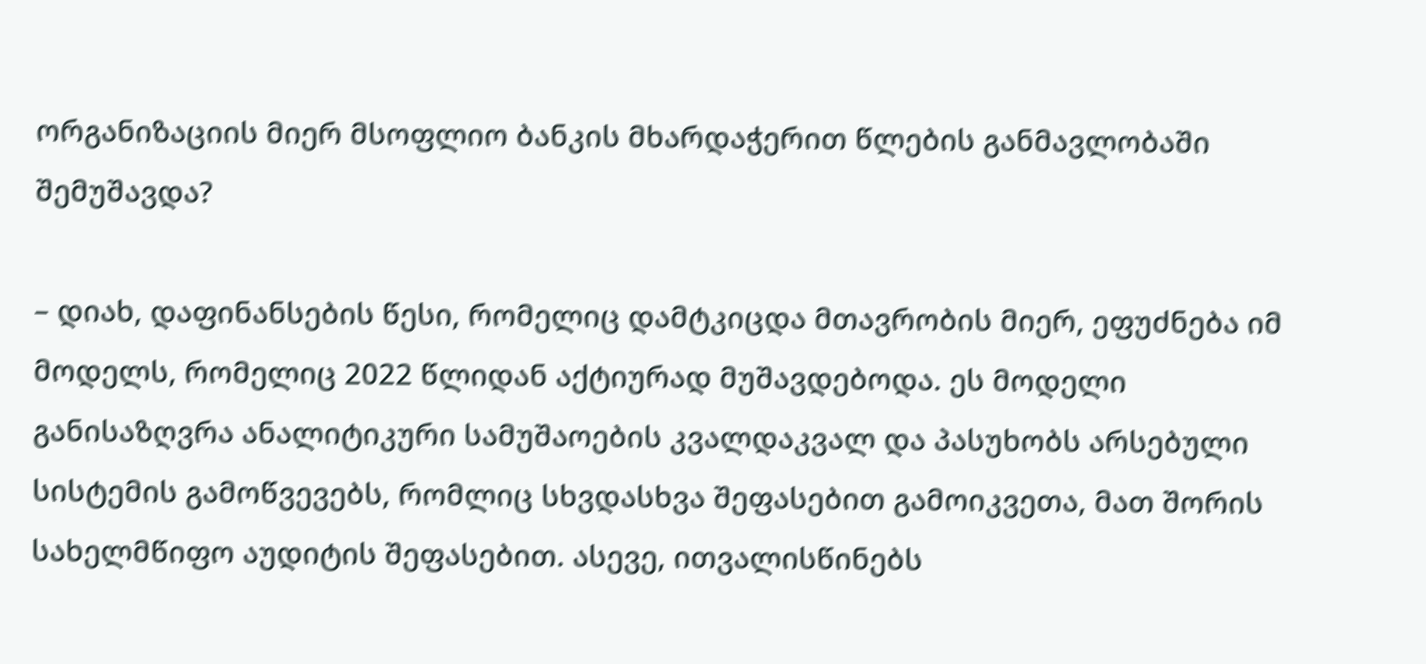ორგანიზაციის მიერ მსოფლიო ბანკის მხარდაჭერით წლების განმავლობაში შემუშავდა?

– დიახ, დაფინანსების წესი, რომელიც დამტკიცდა მთავრობის მიერ, ეფუძნება იმ მოდელს, რომელიც 2022 წლიდან აქტიურად მუშავდებოდა. ეს მოდელი განისაზღვრა ანალიტიკური სამუშაოების კვალდაკვალ და პასუხობს არსებული სისტემის გამოწვევებს, რომლიც სხვდასხვა შეფასებით გამოიკვეთა, მათ შორის სახელმწიფო აუდიტის შეფასებით. ასევე, ითვალისწინებს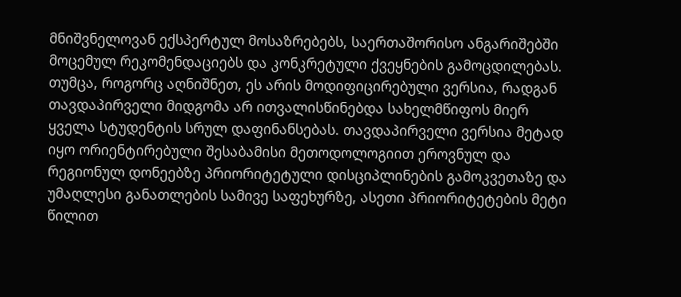მნიშვნელოვან ექსპერტულ მოსაზრებებს, საერთაშორისო ანგარიშებში მოცემულ რეკომენდაციებს და კონკრეტული ქვეყნების გამოცდილებას. თუმცა, როგორც აღნიშნეთ, ეს არის მოდიფიცირებული ვერსია, რადგან თავდაპირველი მიდგომა არ ითვალისწინებდა სახელმწიფოს მიერ ყველა სტუდენტის სრულ დაფინანსებას. თავდაპირველი ვერსია მეტად იყო ორიენტირებული შესაბამისი მეთოდოლოგიით ეროვნულ და რეგიონულ დონეებზე პრიორიტეტული დისციპლინების გამოკვეთაზე და უმაღლესი განათლების სამივე საფეხურზე, ასეთი პრიორიტეტების მეტი წილით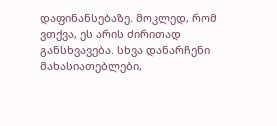დაფინანსებაზე. მოკლედ, რომ ვთქვა, ეს არის ძირითად განსხვავება. სხვა დანარჩენი მახასიათებლები,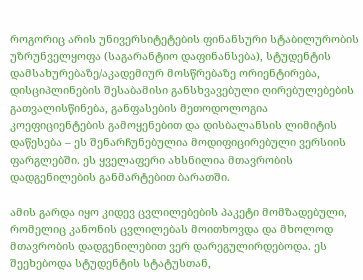როგორიც არის უნივერსიტეტების ფინანსური სტაბილურობის უზრუნველყოფა (საგარანტიო დაფინანსება), სტუდენტის დამსახურებაზე/აკადემიურ მოსწრებაზე ორიენტირება, დისციპლინების შესაბამისი განსხვავებული ღირებულებების გათვალისწინება, განფასების მეთოდოლოგია კოეფიციენტების გამოყენებით და დისბალანსის ლიმიტის დაწესება – ეს შენარჩუნებულია მოდიფიცირებული ვერსიის ფარგლებში. ეს ყველაფერი ახსნილია მთავრობის დადგენილების განმარტებით ბარათში.

ამის გარდა იყო კიდევ ცვლილებების პაკეტი მომზადებული, რომელიც კანონის ცვლილებას მოითხოვდა და მხოლოდ მთავრობის დადგენილებით ვერ დარეგულირდებოდა. ეს შეეხებოდა სტუდენტის სტატუსთან,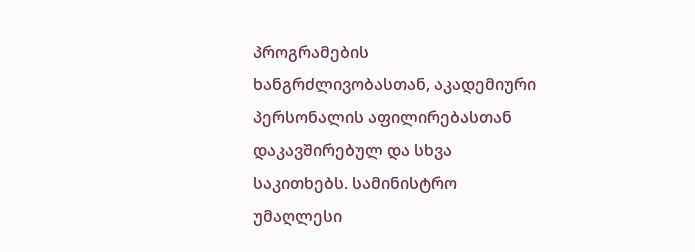პროგრამების ხანგრძლივობასთან, აკადემიური პერსონალის აფილირებასთან დაკავშირებულ და სხვა საკითხებს. სამინისტრო უმაღლესი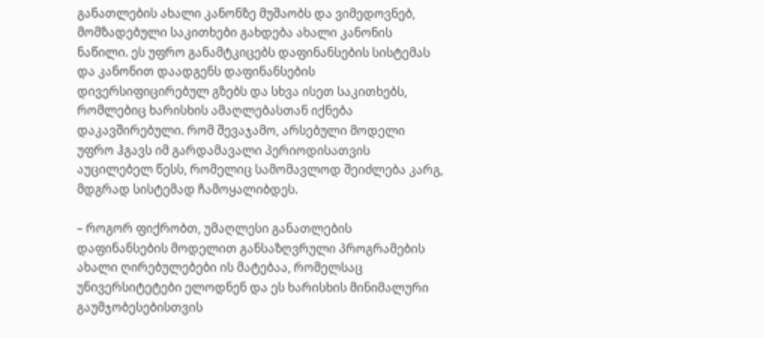განათლების ახალი კანონზე მუშაობს და ვიმედოვნებ, მომზადებული საკითხები გახდება ახალი კანონის ნაწილი. ეს უფრო განამტკიცებს დაფინანსების სისტემას და კანონით დაადგენს დაფინანსების დივერსიფიცირებულ გზებს და სხვა ისეთ საკითხებს, რომლებიც ხარისხის ამაღლებასთან იქნება დაკავშირებული. რომ შევაჯამო, არსებული მოდელი უფრო ჰგავს იმ გარდამავალი პერიოდისათვის აუცილებელ წესს, რომელიც სამომავლოდ შეიძლება კარგ, მდგრად სისტემად ჩამოყალიბდეს.

– როგორ ფიქრობთ, უმაღლესი განათლების დაფინანსების მოდელით განსაზღვრული პროგრამების ახალი ღირებულებები ის მატებაა, რომელსაც უნივერსიტეტები ელოდნენ და ეს ხარისხის მინიმალური გაუმჯობესებისთვის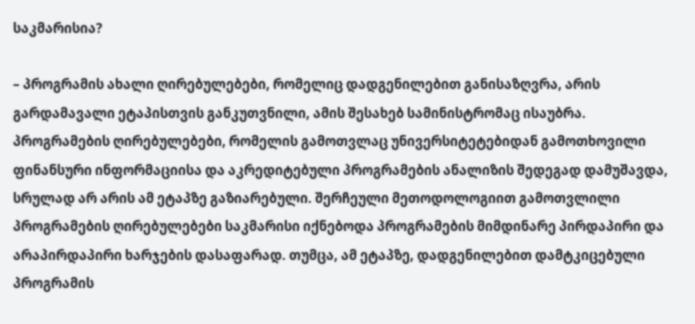საკმარისია?

– პროგრამის ახალი ღირებულებები, რომელიც დადგენილებით განისაზღვრა, არის გარდამავალი ეტაპისთვის განკუთვნილი, ამის შესახებ სამინისტრომაც ისაუბრა. პროგრამების ღირებულებები, რომელის გამოთვლაც უნივერსიტეტებიდან გამოთხოვილი ფინანსური ინფორმაციისა და აკრედიტებული პროგრამების ანალიზის შედეგად დამუშავდა, სრულად არ არის ამ ეტაპზე გაზიარებული. შერჩეული მეთოდოლოგიით გამოთვლილი პროგრამების ღირებულებები საკმარისი იქნებოდა პროგრამების მიმდინარე პირდაპირი და არაპირდაპირი ხარჯების დასაფარად. თუმცა, ამ ეტაპზე, დადგენილებით დამტკიცებული პროგრამის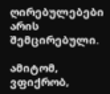ღირებულებები არის შემცირებული.

ამიტომ, ვფიქრობ,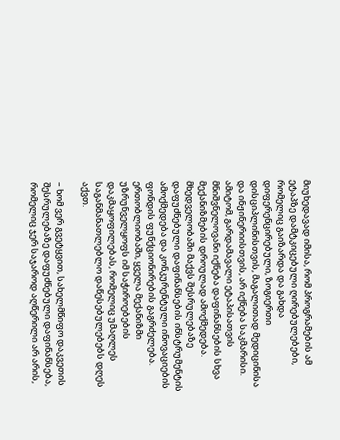მიუხედავად იმისა, რომ პროგრამების ამ ეტაპზე დამტკიცებული ღირებულებები, რომელიც გაიზარდა და გახდა დიფერენცირებული, ზოგიერთი დისციპლინისთვის, მაგალითად მედიცინისა და ინჟინერიისთვის, არ იქნება საკმარისი. ამიტომ, გარდამავალი ეტაპისათვის მნიშვნელოვანი იქნება დაფინანსების სხვა მექანიზმების დროულად ამოქმედება. მხედველობაში მაქვს შესრულებაზე დაფუძნებული დაფინანსების ინსტრუმენტის ამოქმედება და კონკურენტული ინოვაციების ფონდის ფუნქციონირების გაგრძელება. ერთობლიობაში, ყველა მექანიზმი უზრუნველყოფს იმ საჭიროებების დაკმაყოფილებას, რომელიც უმაღლეს საგანმანათლებლო დაწესებულებებს დღეს აქვთ.

– ხომ ვერ გვეტყვით, სახელმწიფო დაკვეთის შესრულებაზე დაფუძნებული დაფინანსება, რომელიც ჯერ საჯაროდ აღწერილი არ არის,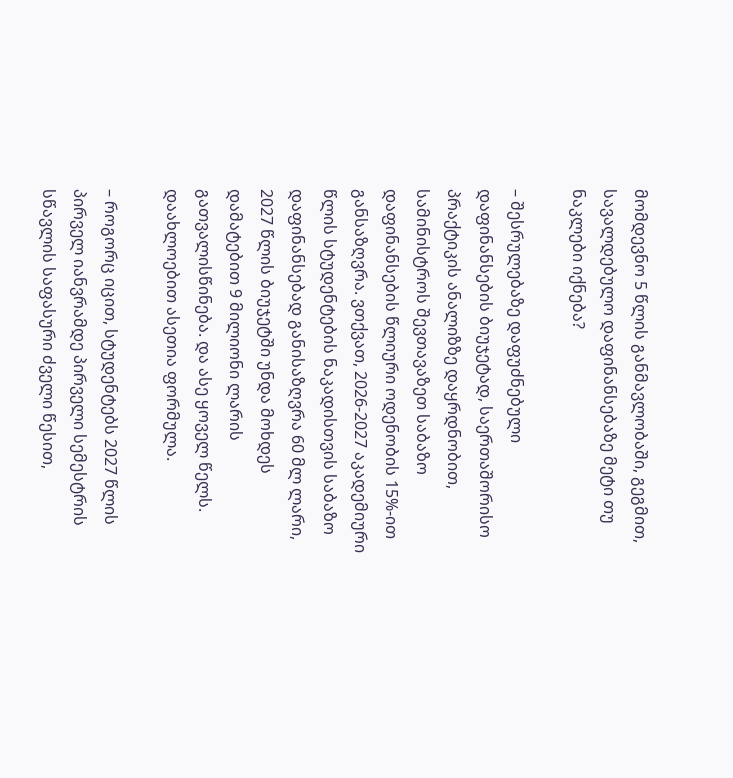მომდევნო 5 წლის განმავლობაში, გეგმით, სავალდებულო დაფინანსებაზე მეტი თუ ნაკლები იქნება?

– შესრულებაზე დაფუძნებული დაფინანსების ბიუჯეტად, საერთაშორისო პრაქტიკის ანალიზზე დაყრდნობით, სამინისტროს შევთავაზეთ საბაზო დაფინანსების წლიური ოდენობის 15%-ით განსაზღვრა. ვთქვათ, 2026-2027 აკადემიური წლის სტუდენტების ნაკადისთვის საბაზო დაფინანსებად განისაზღვრა 60 მლ ლარი, 2027 წლის ბიუჯეტში უნდა მოხდეს დამატებით 9 მილიონი ლარის გათვალისწინება. და ასე ყოველ წელს. დაახლოებით ასეთია ფორმულა.

– როგორც იცით, სტუდენტებს 2027 წლის პირველ იანვრამდე პირველი სემესტრის სწავლის საფასური ძველი წესით,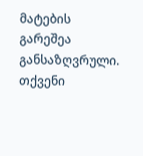მატების გარეშეა განსაზღვრული. თქვენი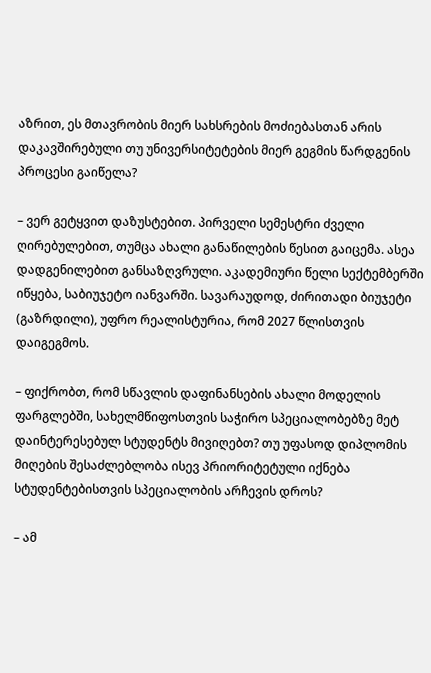აზრით, ეს მთავრობის მიერ სახსრების მოძიებასთან არის დაკავშირებული თუ უნივერსიტეტების მიერ გეგმის წარდგენის პროცესი გაიწელა?

– ვერ გეტყვით დაზუსტებით. პირველი სემესტრი ძველი ღირებულებით, თუმცა ახალი განაწილების წესით გაიცემა. ასეა დადგენილებით განსაზღვრული. აკადემიური წელი სექტემბერში იწყება, საბიუჯეტო იანვარში. სავარაუდოდ, ძირითადი ბიუჯეტი (გაზრდილი), უფრო რეალისტურია, რომ 2027 წლისთვის დაიგეგმოს.

– ფიქრობთ, რომ სწავლის დაფინანსების ახალი მოდელის ფარგლებში, სახელმწიფოსთვის საჭირო სპეციალობებზე მეტ დაინტერესებულ სტუდენტს მივიღებთ? თუ უფასოდ დიპლომის მიღების შესაძლებლობა ისევ პრიორიტეტული იქნება სტუდენტებისთვის სპეციალობის არჩევის დროს?

– ამ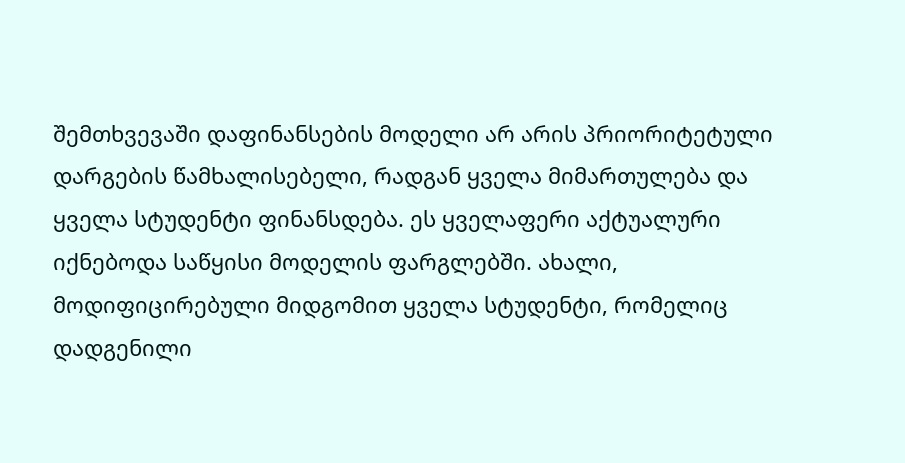შემთხვევაში დაფინანსების მოდელი არ არის პრიორიტეტული დარგების წამხალისებელი, რადგან ყველა მიმართულება და ყველა სტუდენტი ფინანსდება. ეს ყველაფერი აქტუალური იქნებოდა საწყისი მოდელის ფარგლებში. ახალი, მოდიფიცირებული მიდგომით ყველა სტუდენტი, რომელიც დადგენილი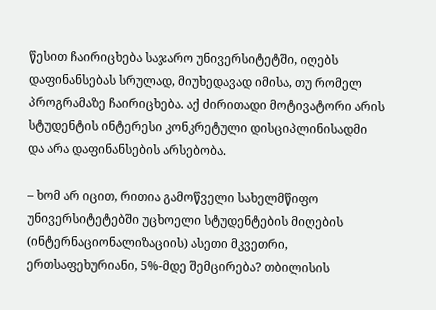წესით ჩაირიცხება საჯარო უნივერსიტეტში, იღებს დაფინანსებას სრულად, მიუხედავად იმისა, თუ რომელ პროგრამაზე ჩაირიცხება. აქ ძირითადი მოტივატორი არის სტუდენტის ინტერესი კონკრეტული დისციპლინისადმი და არა დაფინანსების არსებობა.

– ხომ არ იცით, რითია გამოწველი სახელმწიფო უნივერსიტეტებში უცხოელი სტუდენტების მიღების (ინტერნაციონალიზაციის) ასეთი მკვეთრი, ერთსაფეხურიანი, 5%-მდე შემცირება? თბილისის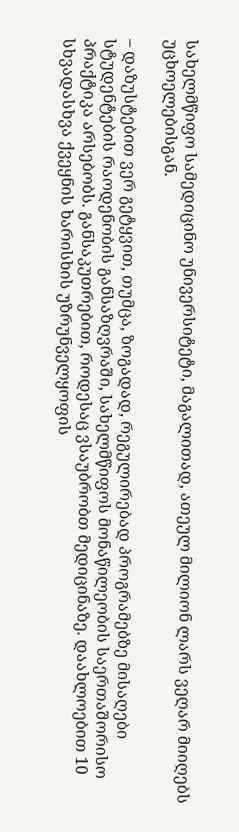სახელმწიფო სამედიცინო უნივერსიტეტი, მაგალითად, ათეულ მილიონ ლარს ვეღარ მიიღებს უცხოელებისგან.

– დაზუსტებით ვერ გეტყვით, თუმცა, ზოგადად, რეგულირებად პროგრამებზე მისაღები სტუდენტების რაოდენობის განსაზღვრაში, სახელმწიფოს მონაწილეობის საერთაშორისო პრაქტიკა არსებობს. განსაკუთრებით, როდესაც ვსაუბრობთ მედიცინაზე. დაახლოებით 10 სხვადასხვა ქვეყნის ხარისხის უზრუნველყოფის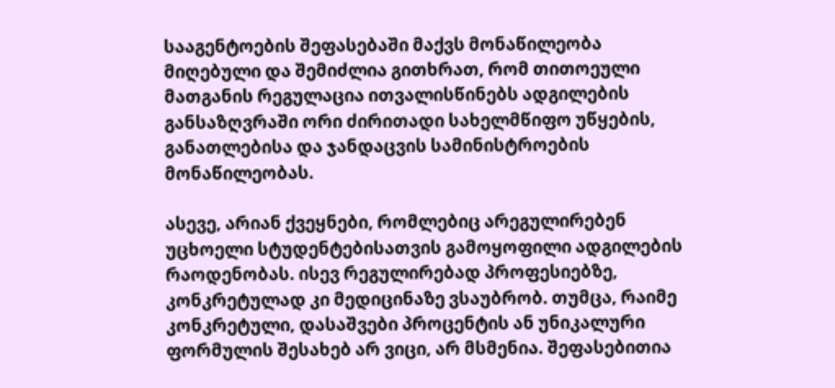სააგენტოების შეფასებაში მაქვს მონაწილეობა მიღებული და შემიძლია გითხრათ, რომ თითოეული მათგანის რეგულაცია ითვალისწინებს ადგილების განსაზღვრაში ორი ძირითადი სახელმწიფო უწყების, განათლებისა და ჯანდაცვის სამინისტროების მონაწილეობას.

ასევე, არიან ქვეყნები, რომლებიც არეგულირებენ უცხოელი სტუდენტებისათვის გამოყოფილი ადგილების რაოდენობას. ისევ რეგულირებად პროფესიებზე, კონკრეტულად კი მედიცინაზე ვსაუბრობ. თუმცა, რაიმე კონკრეტული, დასაშვები პროცენტის ან უნიკალური ფორმულის შესახებ არ ვიცი, არ მსმენია. შეფასებითია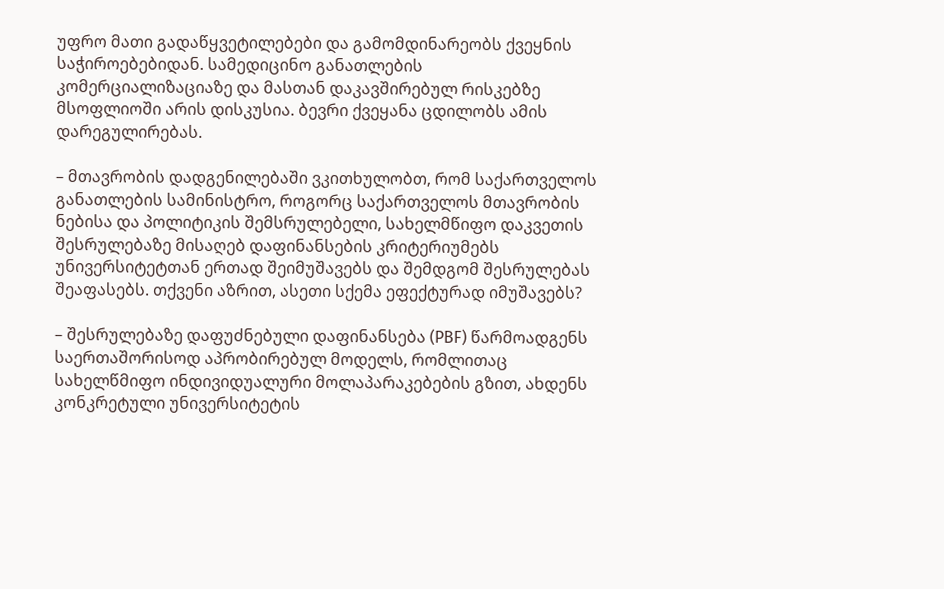უფრო მათი გადაწყვეტილებები და გამომდინარეობს ქვეყნის საჭიროებებიდან. სამედიცინო განათლების კომერციალიზაციაზე და მასთან დაკავშირებულ რისკებზე მსოფლიოში არის დისკუსია. ბევრი ქვეყანა ცდილობს ამის დარეგულირებას.

– მთავრობის დადგენილებაში ვკითხულობთ, რომ საქართველოს განათლების სამინისტრო, როგორც საქართველოს მთავრობის ნებისა და პოლიტიკის შემსრულებელი, სახელმწიფო დაკვეთის შესრულებაზე მისაღებ დაფინანსების კრიტერიუმებს უნივერსიტეტთან ერთად შეიმუშავებს და შემდგომ შესრულებას შეაფასებს. თქვენი აზრით, ასეთი სქემა ეფექტურად იმუშავებს?

– შესრულებაზე დაფუძნებული დაფინანსება (PBF) წარმოადგენს საერთაშორისოდ აპრობირებულ მოდელს, რომლითაც სახელწმიფო ინდივიდუალური მოლაპარაკებების გზით, ახდენს კონკრეტული უნივერსიტეტის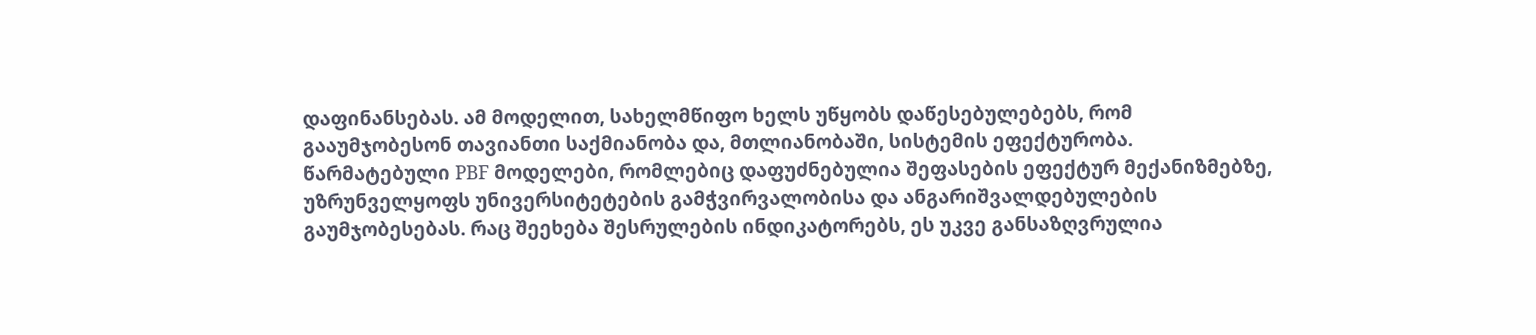დაფინანსებას. ამ მოდელით, სახელმწიფო ხელს უწყობს დაწესებულებებს, რომ გააუმჯობესონ თავიანთი საქმიანობა და, მთლიანობაში, სისტემის ეფექტურობა. წარმატებული PBF მოდელები, რომლებიც დაფუძნებულია შეფასების ეფექტურ მექანიზმებზე, უზრუნველყოფს უნივერსიტეტების გამჭვირვალობისა და ანგარიშვალდებულების გაუმჯობესებას. რაც შეეხება შესრულების ინდიკატორებს, ეს უკვე განსაზღვრულია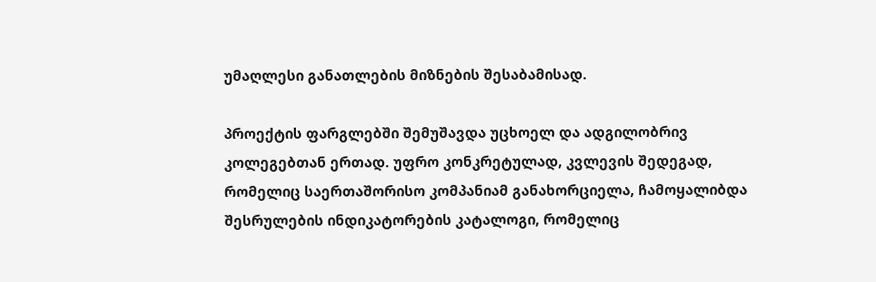უმაღლესი განათლების მიზნების შესაბამისად.

პროექტის ფარგლებში შემუშავდა უცხოელ და ადგილობრივ კოლეგებთან ერთად. უფრო კონკრეტულად, კვლევის შედეგად, რომელიც საერთაშორისო კომპანიამ განახორციელა, ჩამოყალიბდა შესრულების ინდიკატორების კატალოგი, რომელიც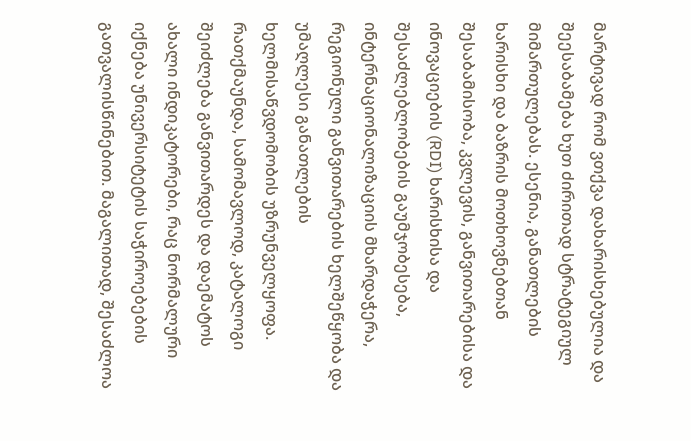მარტივად რომ ვთქვა დახარისხებულია და შეესაბამება ხუთ ძირითად სტრატეგიულ მიმართულებას. ესენია, განათლების ხარისხი და ბაზრის მოთხოვნებთან შესაბამისობა, კვლევის, განვითარებისა და ინოვაციების (RDI) ხარისხისა და შესაძლებლობების გაუმჯობესება, ინტერნაციონალიზაციის მხარდაჭერა, რეგიონული განვითარების ხელშეწყობა და უმაღლესი განათლების ხელმისაწვდომობის უზრუნველყოფა. რათქმაუნდა, სამომავლოდ, კატალოგი შეიძლება განვითარდეს და დაემატოს ახალი ინდიკატორები, რაც ნორმალური იქნება უნივერსიტეტის საჭიროებების გათვალისწინებით. მაგალითად, შესაძლოა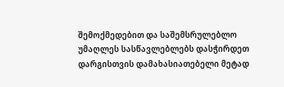შემოქმედებით და საშემსრულებლო უმაღლეს სასწავლებლებს დასჭირდეთ დარგისთვის დამახასიათებელი მეტად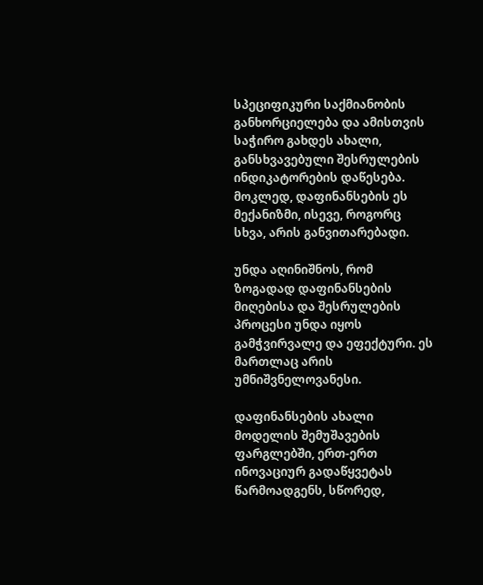სპეციფიკური საქმიანობის განხორციელება და ამისთვის საჭირო გახდეს ახალი, განსხვავებული შესრულების ინდიკატორების დაწესება. მოკლედ, დაფინანსების ეს მექანიზმი, ისევე, როგორც სხვა, არის განვითარებადი.

უნდა აღინიშნოს, რომ ზოგადად დაფინანსების მიღებისა და შესრულების პროცესი უნდა იყოს გამჭვირვალე და ეფექტური. ეს მართლაც არის უმნიშვნელოვანესი.

დაფინანსების ახალი მოდელის შემუშავების ფარგლებში, ერთ-ერთ ინოვაციურ გადაწყვეტას წარმოადგენს, სწორედ,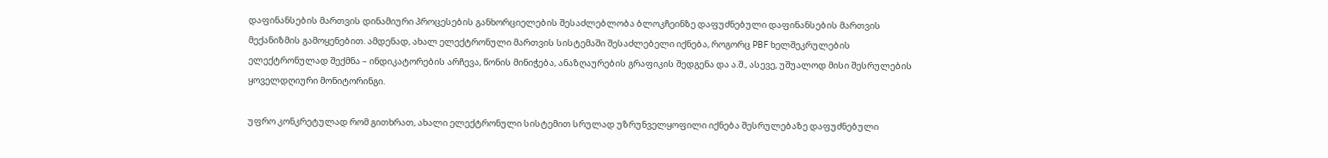დაფინანსების მართვის დინამიური პროცესების განხორციელების შესაძლებლობა ბლოკჩეინზე დაფუძნებული დაფინანსების მართვის მექანიზმის გამოყენებით. ამდენად, ახალ ელექტრონული მართვის სისტემაში შესაძლებელი იქნება, როგორც PBF ხელშეკრულების ელექტრონულად შექმნა – ინდიკატორების არჩევა, წონის მინიჭება, ანაზღაურების გრაფიკის შედგენა და ა.შ., ასევე, უშუალოდ მისი შესრულების ყოველდღიური მონიტორინგი.

უფრო კონკრეტულად რომ გითხრათ, ახალი ელექტრონული სისტემით სრულად უზრუნველყოფილი იქნება შესრულებაზე დაფუძნებული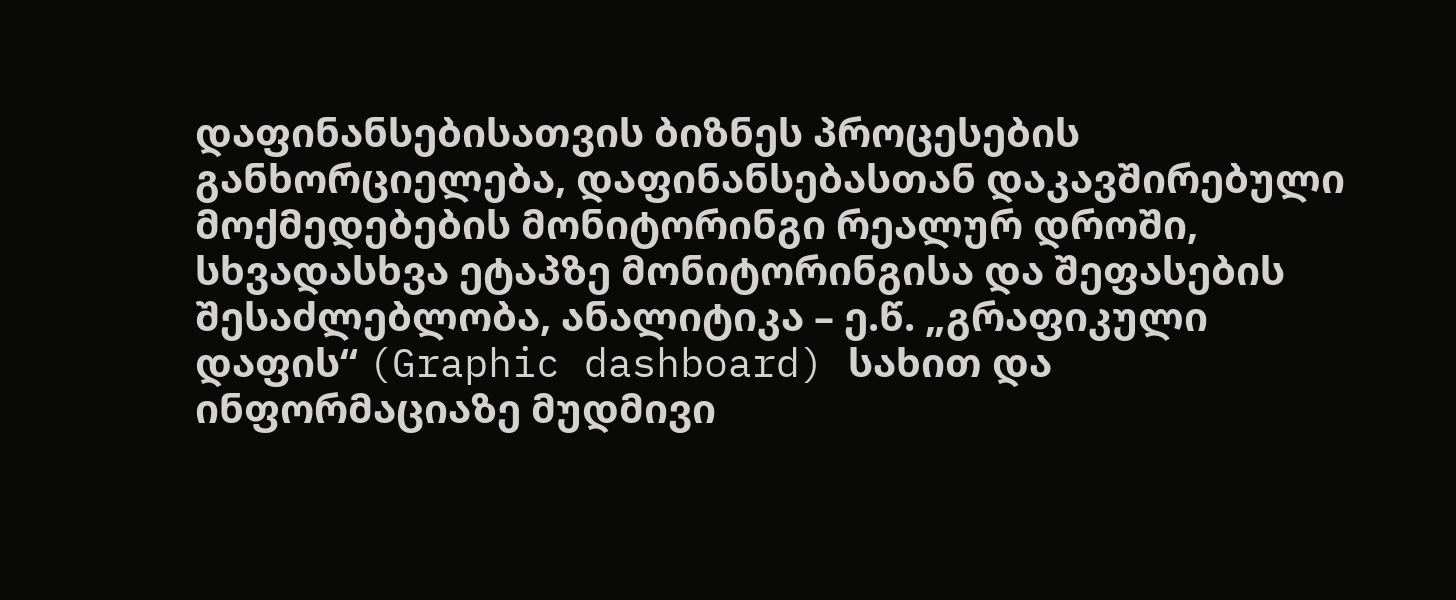დაფინანსებისათვის ბიზნეს პროცესების განხორციელება, დაფინანსებასთან დაკავშირებული მოქმედებების მონიტორინგი რეალურ დროში, სხვადასხვა ეტაპზე მონიტორინგისა და შეფასების შესაძლებლობა, ანალიტიკა – ე.წ. „გრაფიკული დაფის“ (Graphic dashboard) სახით და ინფორმაციაზე მუდმივი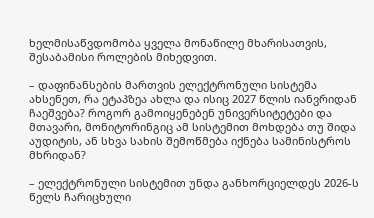ხელმისაწვდომობა ყველა მონაწილე მხარისათვის, შესაბამისი როლების მიხედვით.

– დაფინანსების მართვის ელექტრონული სისტემა ახსენეთ, რა ეტაპზეა ახლა და ისიც 2027 წლის იანვრიდან ჩაეშვება? როგორ გამოიყენებენ უნივერსიტეტები და მთავარი, მონიტორინგიც ამ სისტემით მოხდება თუ შიდა აუდიტის, ან სხვა სახის შემოწმება იქნება სამინისტროს მხრიდან?

– ელექტრონული სისტემით უნდა განხორციელდეს 2026-ს წელს ჩარიცხული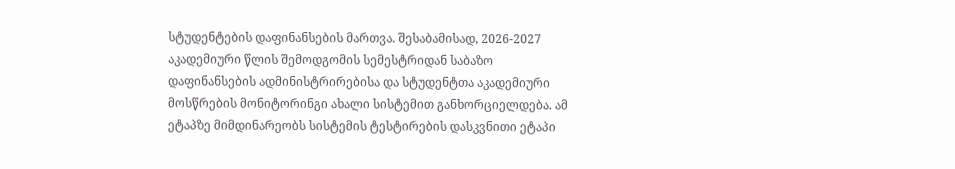სტუდენტების დაფინანსების მართვა. შესაბამისად, 2026-2027 აკადემიური წლის შემოდგომის სემესტრიდან საბაზო დაფინანსების ადმინისტრირებისა და სტუდენტთა აკადემიური მოსწრების მონიტორინგი ახალი სისტემით განხორციელდება. ამ ეტაპზე მიმდინარეობს სისტემის ტესტირების დასკვნითი ეტაპი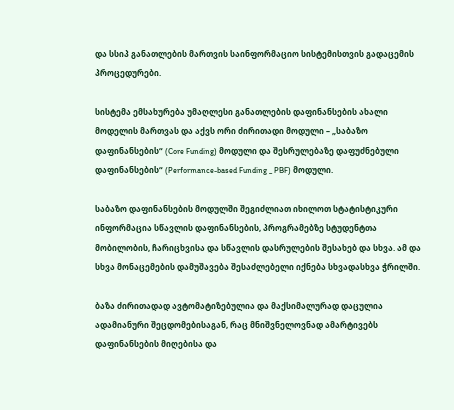და სსიპ განათლების მართვის საინფორმაციო სისტემისთვის გადაცემის პროცედურები.

სისტემა ემსახურება უმაღლესი განათლების დაფინანსების ახალი მოდელის მართვას და აქვს ორი ძირითადი მოდული – „საბაზო დაფინანსების“ (Core Funding) მოდული და შესრულებაზე დაფუძნებული დაფინანსების“ (Performance-based Funding _ PBF) მოდული.

საბაზო დაფინანსების მოდულში შეგიძლიათ იხილოთ სტატისტიკური ინფორმაცია სწავლის დაფინანსების, პროგრამებზე სტუდენტთა მობილობის, ჩარიცხვისა და სწავლის დასრულების შესახებ და სხვა. ამ და სხვა მონაცემების დამუშავება შესაძლებელი იქნება სხვადასხვა ჭრილში.

ბაზა ძირითადად ავტომატიზებულია და მაქსიმალურად დაცულია ადამიანური შეცდომებისაგან, რაც მნიშვნელოვნად ამარტივებს დაფინანსების მიღებისა და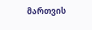მართვის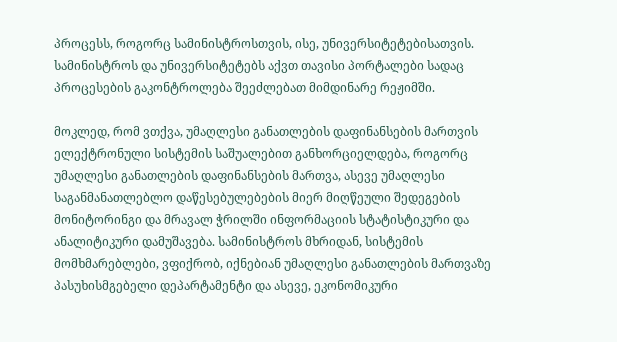პროცესს, როგორც სამინისტროსთვის, ისე, უნივერსიტეტებისათვის. სამინისტროს და უნივერსიტეტებს აქვთ თავისი პორტალები სადაც პროცესების გაკონტროლება შეეძლებათ მიმდინარე რეჟიმში.

მოკლედ, რომ ვთქვა, უმაღლესი განათლების დაფინანსების მართვის ელექტრონული სისტემის საშუალებით განხორციელდება, როგორც უმაღლესი განათლების დაფინანსების მართვა, ასევე უმაღლესი საგანმანათლებლო დაწესებულებების მიერ მიღწეული შედეგების მონიტორინგი და მრავალ ჭრილში ინფორმაციის სტატისტიკური და ანალიტიკური დამუშავება. სამინისტროს მხრიდან, სისტემის მომხმარებლები, ვფიქრობ, იქნებიან უმაღლესი განათლების მართვაზე პასუხისმგებელი დეპარტამენტი და ასევე, ეკონომიკური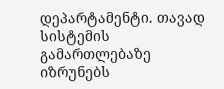დეპარტამენტი. თავად სისტემის გამართლებაზე იზრუნებს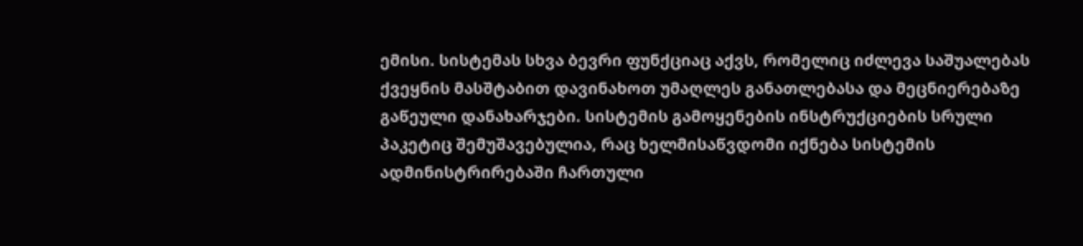ემისი. სისტემას სხვა ბევრი ფუნქციაც აქვს, რომელიც იძლევა საშუალებას ქვეყნის მასშტაბით დავინახოთ უმაღლეს განათლებასა და მეცნიერებაზე გაწეული დანახარჯები. სისტემის გამოყენების ინსტრუქციების სრული პაკეტიც შემუშავებულია, რაც ხელმისაწვდომი იქნება სისტემის ადმინისტრირებაში ჩართული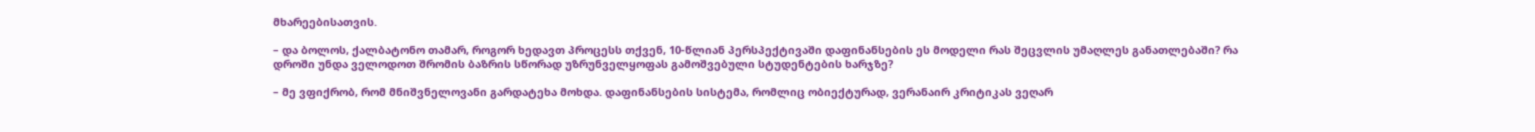მხარეებისათვის.

– და ბოლოს, ქალბატონო თამარ, როგორ ხედავთ პროცესს თქვენ, 10-წლიან პერსპექტივაში დაფინანსების ეს მოდელი რას შეცვლის უმაღლეს განათლებაში? რა დროში უნდა ველოდოთ შრომის ბაზრის სწორად უზრუნველყოფას გამოშვებული სტუდენტების ხარჯზე?

– მე ვფიქრობ, რომ მნიშვნელოვანი გარდატეხა მოხდა. დაფინანსების სისტემა, რომლიც ობიექტურად, ვერანაირ კრიტიკას ვეღარ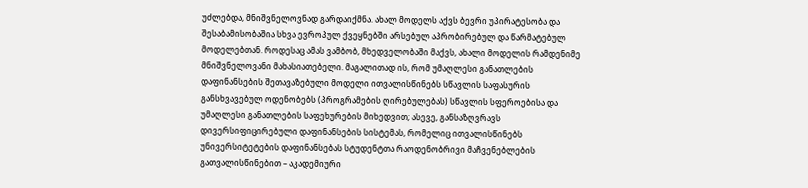უძლებდა, მნიშვნელოვნად გარდაიქმნა. ახალ მოდელს აქვს ბევრი უპირატესობა და შესაბამისობაშია სხვა ევროპულ ქვეყნებში არსებულ აპრობირებულ და წარმატებულ მოდელებთან. როდესაც ამას ვამბობ, მხედველობაში მაქვს, ახალი მოდელის რამდენიმე მნიშვნელოვანი მახასიათებელი. მაგალითად ის, რომ უმაღლესი განათლების დაფინანსების შეთავაზებული მოდელი ითვალისწინებს სწავლის საფასურის განსხვავებულ ოდენობებს (პროგრამების ღირებულებას) სწავლის სფეროებისა და უმაღლესი განათლების საფეხურების მიხედვით; ასევე, განსაზღვრავს დივერსიფიცირებული დაფინანსების სისტემას, რომელიც ითვალისწინებს უნივერსიტეტების დაფინანსებას სტუდენტთა რაოდენობრივი მაჩვენებლების გათვალისწინებით – აკადემიური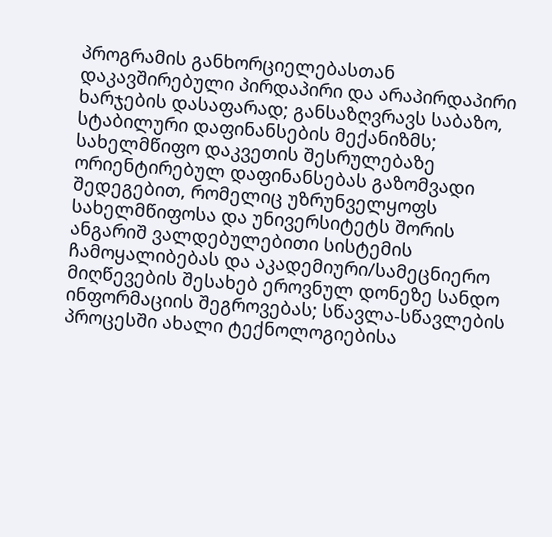პროგრამის განხორციელებასთან დაკავშირებული პირდაპირი და არაპირდაპირი ხარჯების დასაფარად; განსაზღვრავს საბაზო, სტაბილური დაფინანსების მექანიზმს; სახელმწიფო დაკვეთის შესრულებაზე ორიენტირებულ დაფინანსებას გაზომვადი შედეგებით, რომელიც უზრუნველყოფს სახელმწიფოსა და უნივერსიტეტს შორის ანგარიშ ვალდებულებითი სისტემის ჩამოყალიბებას და აკადემიური/სამეცნიერო მიღწევების შესახებ ეროვნულ დონეზე სანდო ინფორმაციის შეგროვებას; სწავლა-სწავლების პროცესში ახალი ტექნოლოგიებისა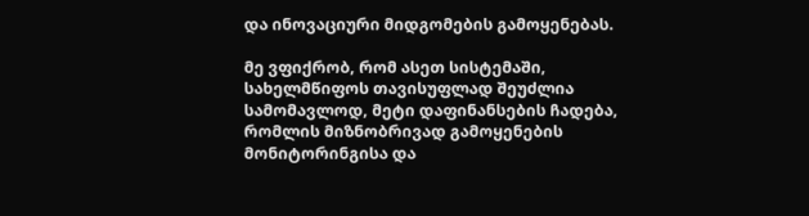და ინოვაციური მიდგომების გამოყენებას.

მე ვფიქრობ, რომ ასეთ სისტემაში, სახელმწიფოს თავისუფლად შეუძლია სამომავლოდ, მეტი დაფინანსების ჩადება, რომლის მიზნობრივად გამოყენების მონიტორინგისა და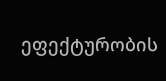ეფექტურობის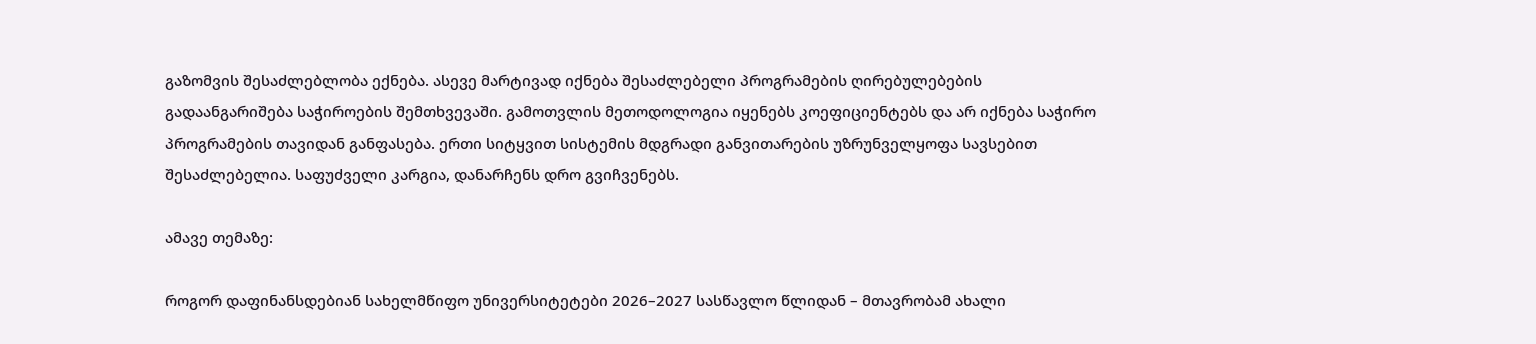გაზომვის შესაძლებლობა ექნება. ასევე მარტივად იქნება შესაძლებელი პროგრამების ღირებულებების გადაანგარიშება საჭიროების შემთხვევაში. გამოთვლის მეთოდოლოგია იყენებს კოეფიციენტებს და არ იქნება საჭირო პროგრამების თავიდან განფასება. ერთი სიტყვით სისტემის მდგრადი განვითარების უზრუნველყოფა სავსებით შესაძლებელია. საფუძველი კარგია, დანარჩენს დრო გვიჩვენებს.

ამავე თემაზე:

როგორ დაფინანსდებიან სახელმწიფო უნივერსიტეტები 2026–2027 სასწავლო წლიდან – მთავრობამ ახალი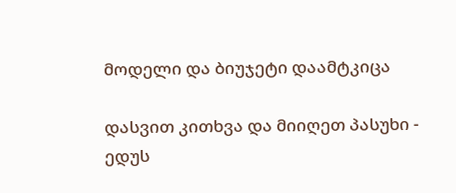მოდელი და ბიუჯეტი დაამტკიცა

დასვით კითხვა და მიიღეთ პასუხი - ედუს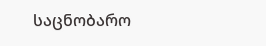საცნობარო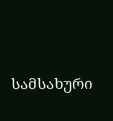სამსახური